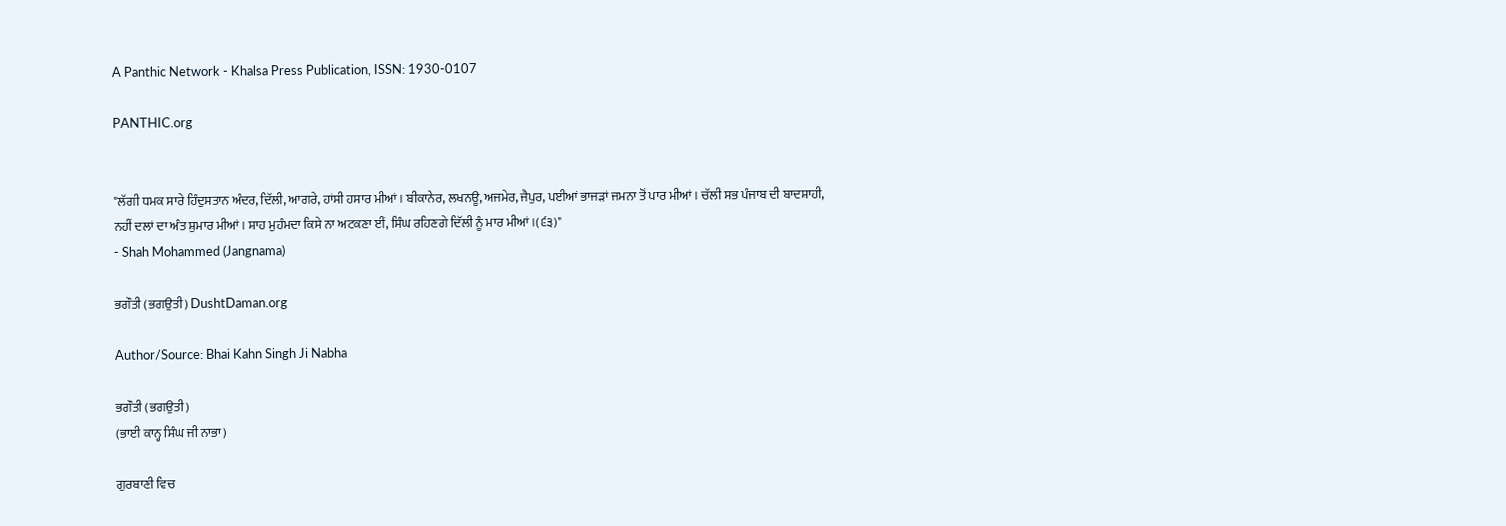A Panthic Network - Khalsa Press Publication, ISSN: 1930-0107

PANTHIC.org


"ਲੱਗੀ ਧਮਕ ਸਾਰੇ ਹਿੰਦੁਸਤਾਨ ਅੰਦਰ, ਦਿੱਲੀ, ਆਗਰੇ, ਹਾਂਸੀ ਹਸਾਰ ਮੀਆਂ। ਬੀਕਾਨੇਰ, ਲਖਨਊ, ਅਜਮੇਰ, ਜੈਪੁਰ, ਪਈਆਂ ਭਾਜੜਾਂ ਜਮਨਾ ਤੋਂ ਪਾਰ ਮੀਆਂ। ਚੱਲੀ ਸਭ ਪੰਜਾਬ ਦੀ ਬਾਦਸ਼ਾਹੀ, ਨਹੀਂ ਦਲਾਂ ਦਾ ਅੰਤ ਸ਼ੁਮਾਰ ਮੀਆਂ। ਸ਼ਾਹ ਮੁਹੰਮਦਾ ਕਿਸੇ ਨਾ ਅਟਕਣਾ ਈਂ, ਸਿੰਘ ਰਹਿਣਗੇ ਦਿੱਲੀ ਨੂੰ ਮਾਰ ਮੀਆਂ।(੬੩)"
- Shah Mohammed (Jangnama)

ਭਗੌਤੀ (ਭਗਉਤੀ) DushtDaman.org

Author/Source: Bhai Kahn Singh Ji Nabha

ਭਗੌਤੀ (ਭਗਉਤੀ)
(ਭਾਈ ਕਾਨ੍ਹ ਸਿੰਘ ਜੀ ਨਾਭਾ)

ਗੁਰਬਾਣੀ ਵਿਚ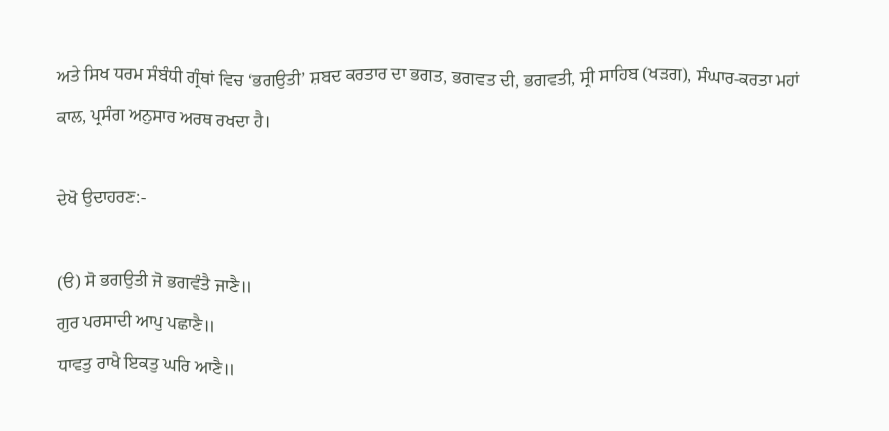ਅਤੇ ਸਿਖ ਧਰਮ ਸੰਬੰਧੀ ਗ੍ਰੰਥਾਂ ਵਿਚ ‘ਭਗਉਤੀ’ ਸ਼ਬਦ ਕਰਤਾਰ ਦਾ ਭਗਤ, ਭਗਵਤ ਦੀ, ਭਗਵਤੀ, ਸ੍ਰੀ ਸਾਹਿਬ (ਖੜਗ), ਸੰਘਾਰ-ਕਰਤਾ ਮਹਾਂ ਕਾਲ, ਪ੍ਰਸੰਗ ਅਨੁਸਾਰ ਅਰਥ ਰਖਦਾ ਹੈ।

ਦੇਖੋ ਉਦਾਹਰਣ:-

(ੳ) ਸੋ ਭਗਉਤੀ ਜੋ ਭਗਵੰਤੈ ਜਾਣੈ॥
ਗੁਰ ਪਰਸਾਦੀ ਆਪੁ ਪਛਾਣੈ॥
ਧਾਵਤੁ ਰਾਖੈ ਇਕਤੁ ਘਰਿ ਆਣੈ॥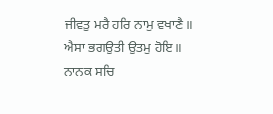ਜੀਵਤੁ ਮਰੈ ਹਰਿ ਨਾਮੁ ਵਖਾਣੈ॥
ਐਸਾ ਭਗਉਤੀ ਉਤਮੁ ਹੋਇ॥
ਨਾਨਕ ਸਚਿ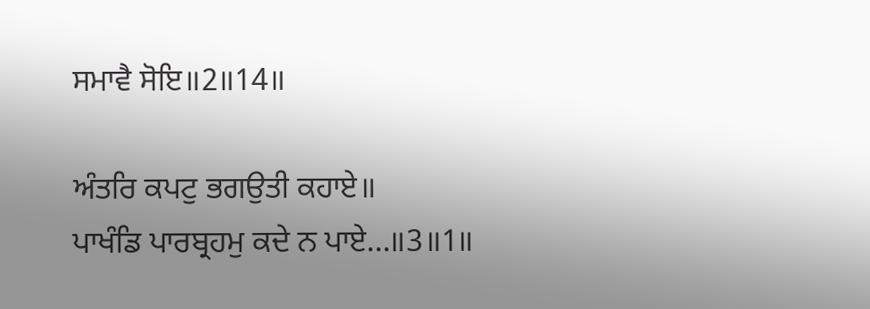ਸਮਾਵੈ ਸੋਇ॥2॥14॥

ਅੰਤਰਿ ਕਪਟੁ ਭਗਉਤੀ ਕਹਾਏ॥
ਪਾਖੰਡਿ ਪਾਰਬ੍ਰਹਮੁ ਕਦੇ ਨ ਪਾਏ…॥3॥1॥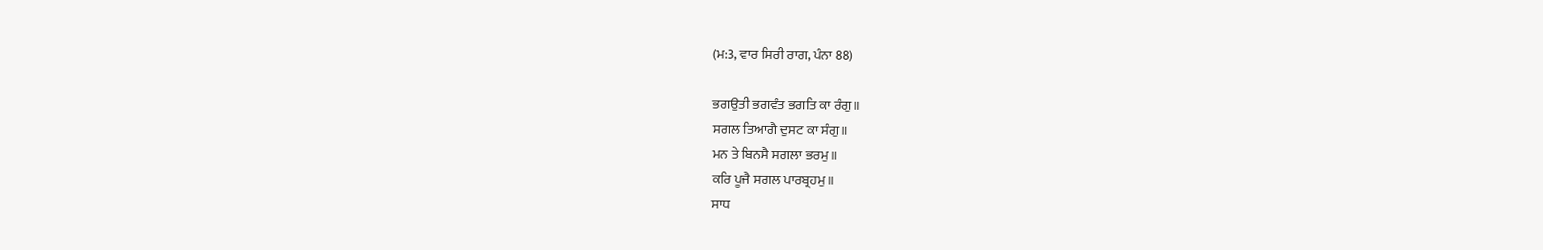(ਮ:3, ਵਾਰ ਸਿਰੀ ਰਾਗ, ਪੰਨਾ 88)

ਭਗਉਤੀ ਭਗਵੰਤ ਭਗਤਿ ਕਾ ਰੰਗੁ॥
ਸਗਲ ਤਿਆਗੈ ਦੁਸਟ ਕਾ ਸੰਗੁ॥
ਮਨ ਤੇ ਬਿਨਸੈ ਸਗਲਾ ਭਰਮੁ॥
ਕਰਿ ਪੂਜੈ ਸਗਲ ਪਾਰਬ੍ਰਹਮੁ॥
ਸਾਧ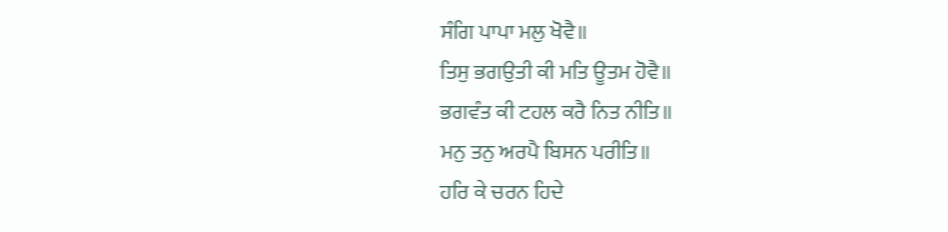ਸੰਗਿ ਪਾਪਾ ਮਲੁ ਖੋਵੈ॥
ਤਿਸੁ ਭਗਉਤੀ ਕੀ ਮਤਿ ਊਤਮ ਹੋਵੈ॥
ਭਗਵੰਤ ਕੀ ਟਹਲ ਕਰੈ ਨਿਤ ਨੀਤਿ॥
ਮਨੁ ਤਨੁ ਅਰਪੈ ਬਿਸਨ ਪਰੀਤਿ॥
ਹਰਿ ਕੇ ਚਰਨ ਹਿਦੇ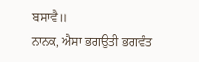ਬਸਾਵੈ॥
ਨਾਨਕ, ਐਸਾ ਭਗਉਤੀ ਭਗਵੰਤ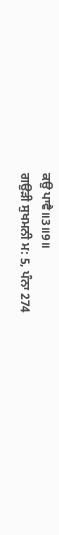ਕਉ ਪਾਵੈ॥3॥9॥
ਗਉੜੀ ਸੁਖਮਨੀ ਮ: 5, ਪੰਨਾ 274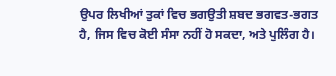ਉਪਰ ਲਿਖੀਆਂ ਤੁਕਾਂ ਵਿਚ ਭਗਉਤੀ ਸ਼ਬਦ ਭਗਵਤ-ਭਗਤ ਹੈ, ਜਿਸ ਵਿਚ ਕੋਈ ਸੰਸਾ ਨਹੀਂ ਹੋ ਸਕਦਾ, ਅਤੇ ਪੁਲਿੰਗ ਹੈ।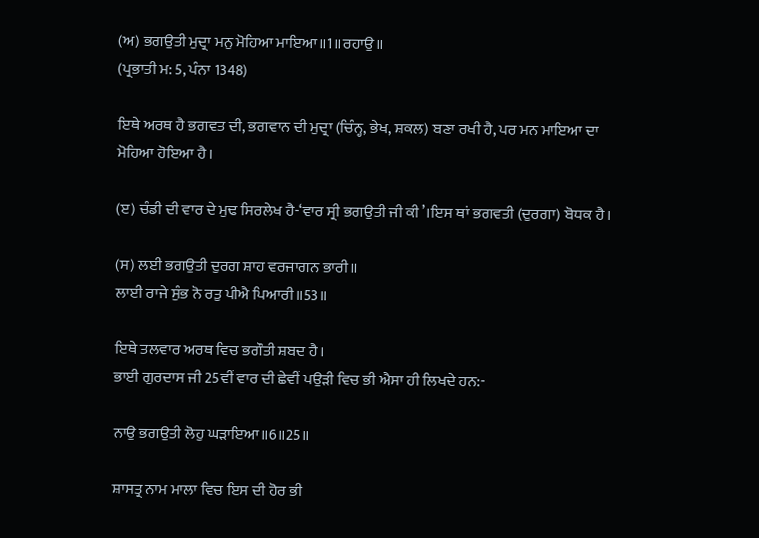(ਅ) ਭਗਉਤੀ ਮੁਦ੍ਰਾ ਮਨੁ ਮੋਹਿਆ ਮਾਇਆ॥1॥ਰਹਾਉ॥
(ਪ੍ਰਭਾਤੀ ਮ: 5, ਪੰਨਾ 1348)

ਇਥੇ ਅਰਥ ਹੈ ਭਗਵਤ ਦੀ, ਭਗਵਾਨ ਦੀ ਮੁਦ੍ਰਾ (ਚਿੰਨ੍ਹ, ਭੇਖ, ਸ਼ਕਲ) ਬਣਾ ਰਖੀ ਹੈ, ਪਰ ਮਨ ਮਾਇਆ ਦਾ ਮੋਹਿਆ ਹੋਇਆ ਹੈ।

(ੲ) ਚੰਡੀ ਦੀ ਵਾਰ ਦੇ ਮੁਢ ਸਿਰਲੇਖ ਹੈ-‘ਵਾਰ ਸ੍ਰੀ ਭਗਉਤੀ ਜੀ ਕੀ’।ਇਸ ਥਾਂ ਭਗਵਤੀ (ਦੁਰਗਾ) ਬੋਧਕ ਹੈ।

(ਸ) ਲਈ ਭਗਉਤੀ ਦੁਰਗ ਸ਼ਾਹ ਵਰਜਾਗਨ ਭਾਰੀ॥
ਲਾਈ ਰਾਜੇ ਸੁੰਭ ਨੋ ਰਤੁ ਪੀਐ ਪਿਆਰੀ॥53॥

ਇਥੇ ਤਲਵਾਰ ਅਰਥ ਵਿਚ ਭਗੌਤੀ ਸ਼ਬਦ ਹੈ।
ਭਾਈ ਗੁਰਦਾਸ ਜੀ 25ਵੀਂ ਵਾਰ ਦੀ ਛੇਵੀਂ ਪਉੜੀ ਵਿਚ ਭੀ ਐਸਾ ਹੀ ਲਿਖਦੇ ਹਨ:-

ਨਾਉ ਭਗਉਤੀ ਲੋਹੁ ਘੜਾਇਆ॥6॥25॥

ਸ਼ਾਸਤ੍ਰ ਨਾਮ ਮਾਲਾ ਵਿਚ ਇਸ ਦੀ ਹੋਰ ਭੀ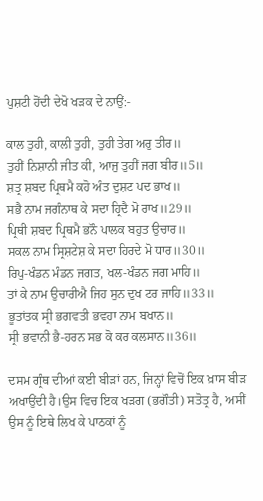ਪੁਸ਼ਟੀ ਹੋਂਦੀ ਦੇਖੋ ਖੜਕ ਦੇ ਨਾਉਂ:-

ਕਾਲ ਤੁਹੀ, ਕਾਲੀ ਤੁਹੀ, ਤੁਹੀ ਤੇਗ ਅਰੁ ਤੀਰ॥
ਤੁਹੀਂ ਨਿਸ਼ਾਨੀ ਜੀਤ ਕੀ, ਆਜੁ ਤੁਹੀਂ ਜਗ ਬੀਰ॥5॥
ਸ਼ਤ੍ਰ ਸ਼ਬਦ ਪ੍ਰਿਥਮੈ ਕਹੋ ਅੰਤ ਦੁਸ਼ਟ ਪਦ ਭਾਖ॥
ਸਭੈ ਨਾਮ ਜਗੰਨਾਥ ਕੇ ਸਦਾ ਹ੍ਰਿਦੈ ਮੋ ਰਾਖ॥29॥
ਪ੍ਰਿਥੀ ਸ਼ਬਦ ਪ੍ਰਿਥਮੈ ਭਨੌ ਪਾਲਕ ਬਹੁਤ ਉਚਾਰ॥
ਸਕਲ ਨਾਮ ਸ੍ਰਿਸ਼ਟੇਸ਼ ਕੇ ਸਦਾ ਹਿਰਦੇ ਮੋ ਧਾਰ॥30॥
ਰਿਪੁ-ਖੰਡਨ ਮੰਡਨ ਜਗਤ, ਖਲ-ਖੰਡਨ ਜਗ ਮਾਹਿ॥
ਤਾਂ ਕੇ ਨਾਮ ਉਚਾਰੀਐ ਜਿਹ ਸੁਨ ਦੁਖ ਟਰ ਜਾਹਿ॥33॥
ਭੂਤਾਂਤਕ ਸ੍ਰੀ ਭਗਵਤੀ ਭਵਹਾ ਨਾਮ ਬਖਾਨ॥
ਸ੍ਰੀ ਭਵਾਨੀ ਭੈ-ਹਰਨ ਸਭ ਕੋ ਕਰ ਕਲਸਾਨ॥36॥

ਦਸਮ ਗ੍ਰੰਥ ਦੀਆਂ ਕਈ ਬੀੜਾਂ ਹਨ, ਜਿਨ੍ਹਾਂ ਵਿਚੋਂ ਇਕ ਖ਼ਾਸ ਬੀੜ ਅਖਾਉਂਦੀ ਹੈ।ਉਸ ਵਿਚ ਇਕ ਖੜਗ (ਭਗੌਤੀ) ਸਤੋਤ੍ਰ ਹੈ, ਅਸੀਂ ਉਸ ਨੂੰ ਇਥੇ ਲਿਖ ਕੇ ਪਾਠਕਾਂ ਨੂੰ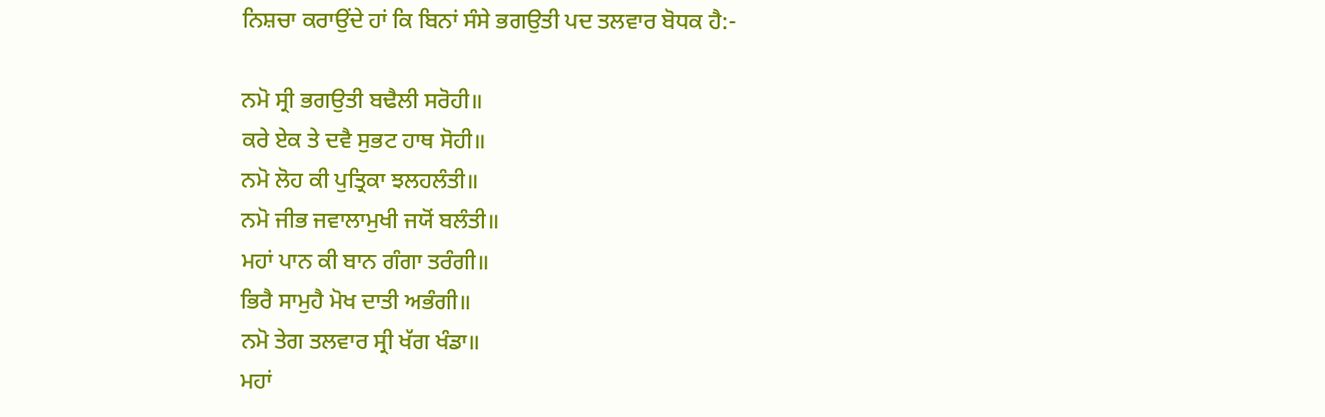ਨਿਸ਼ਚਾ ਕਰਾਉਂਦੇ ਹਾਂ ਕਿ ਬਿਨਾਂ ਸੰਸੇ ਭਗਉਤੀ ਪਦ ਤਲਵਾਰ ਬੋਧਕ ਹੈ:-

ਨਮੋ ਸ੍ਰੀ ਭਗਉਤੀ ਬਢੈਲੀ ਸਰੋਹੀ॥
ਕਰੇ ਏਕ ਤੇ ਦਵੈ ਸੁਭਟ ਹਾਥ ਸੋਹੀ॥
ਨਮੋ ਲੋਹ ਕੀ ਪੁਤ੍ਰਿਕਾ ਝਲਹਲੰਤੀ॥
ਨਮੋ ਜੀਭ ਜਵਾਲਾਮੁਖੀ ਜਯੋਂ ਬਲੰਤੀ॥
ਮਹਾਂ ਪਾਨ ਕੀ ਬਾਨ ਗੰਗਾ ਤਰੰਗੀ॥
ਭਿਰੈ ਸਾਮੁਹੈ ਮੋਖ ਦਾਤੀ ਅਭੰਗੀ॥
ਨਮੋ ਤੇਗ ਤਲਵਾਰ ਸ੍ਰੀ ਖੱਗ ਖੰਡਾ॥
ਮਹਾਂ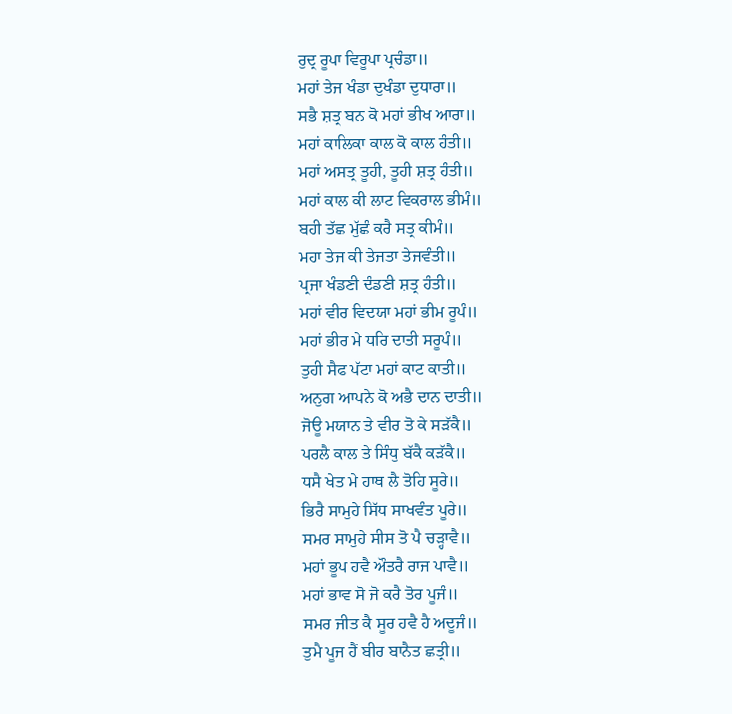ਰੁਦ੍ਰ ਰੂਪਾ ਵਿਰੂਪਾ ਪ੍ਰਚੰਡਾ॥
ਮਹਾਂ ਤੇਜ ਖੰਡਾ ਦੁਖੰਡਾ ਦੁਧਾਰਾ॥
ਸਭੈ ਸ਼ਤ੍ਰ ਬਨ ਕੋ ਮਹਾਂ ਭੀਖ ਆਰਾ॥
ਮਹਾਂ ਕਾਲਿਕਾ ਕਾਲ ਕੋ ਕਾਲ ਹੰਤੀ॥
ਮਹਾਂ ਅਸਤ੍ਰ ਤੂਹੀ, ਤੂਹੀ ਸ਼ਤ੍ਰ ਹੰਤੀ॥
ਮਹਾਂ ਕਾਲ ਕੀ ਲਾਟ ਵਿਕਰਾਲ ਭੀਮੰ॥
ਬਹੀ ਤੱਛ ਮੁੱਛੰ ਕਰੈ ਸਤ੍ਰ ਕੀਮੰ॥
ਮਹਾ ਤੇਜ ਕੀ ਤੇਜਤਾ ਤੇਜਵੰਤੀ॥
ਪ੍ਰਜਾ ਖੰਡਣੀ ਦੰਡਣੀ ਸ਼ਤ੍ਰ ਹੰਤੀ॥
ਮਹਾਂ ਵੀਰ ਵਿਦਯਾ ਮਹਾਂ ਭੀਮ ਰੂਪੰ॥
ਮਹਾਂ ਭੀਰ ਮੇ ਧਰਿ ਦਾਤੀ ਸਰੂਪੰ॥
ਤੁਹੀ ਸੈਫ ਪੱਟਾ ਮਹਾਂ ਕਾਟ ਕਾਤੀ॥
ਅਨੁਗ ਆਪਨੇ ਕੋ ਅਭੈ ਦਾਨ ਦਾਤੀ॥
ਜੋਊ ਮਯਾਨ ਤੇ ਵੀਰ ਤੋ ਕੇ ਸੜੱਕੈ॥
ਪਰਲੈ ਕਾਲ ਤੇ ਸਿੰਧੁ ਬੱਕੈ ਕੜੱਕੈ॥
ਧਸੈ ਖੇਤ ਮੇ ਹਾਥ ਲੈ ਤੋਹਿ ਸੂਰੇ॥
ਭਿਰੈ ਸਾਮੁਹੇ ਸਿੱਧ ਸਾਖਵੰਤ ਪੂਰੇ॥
ਸਮਰ ਸਾਮੁਹੇ ਸੀਸ ਤੋ ਪੈ ਚੜ੍ਹਾਵੈ॥
ਮਹਾਂ ਭੂਪ ਹਵੈ ਔਤਰੈ ਰਾਜ ਪਾਵੈ॥
ਮਹਾਂ ਭਾਵ ਸੋ ਜੋ ਕਰੈ ਤੋਰ ਪੂਜੰ॥
ਸਮਰ ਜੀਤ ਕੈ ਸੂਰ ਹਵੈ ਹੈ ਅਦੂਜੰ॥
ਤੁਮੈ ਪੂਜ ਹੈਂ ਬੀਰ ਬਾਨੈਤ ਛਤ੍ਰੀ॥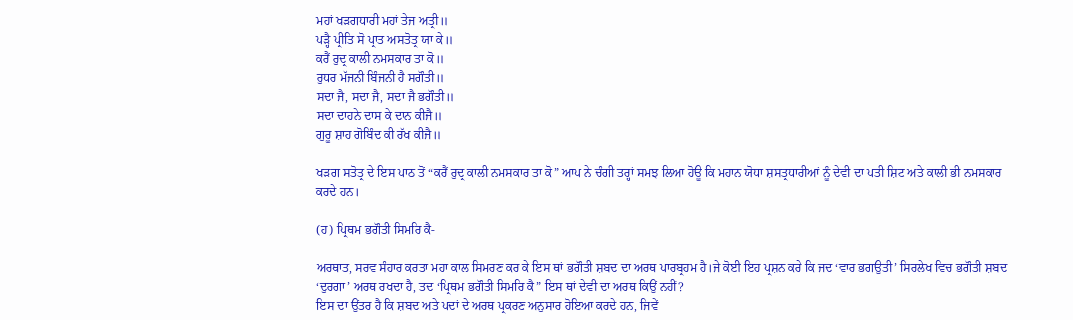ਮਹਾਂ ਖੜਗਧਾਰੀ ਮਹਾਂ ਤੇਜ ਅਤ੍ਰੀ॥
ਪੜ੍ਹੈ ਪ੍ਰੀਤਿ ਸੋ ਪ੍ਰਾਤ ਅਸਤੋਤ੍ਰ ਯਾ ਕੇ॥
ਕਰੈਂ ਰੁਦ੍ਰ ਕਾਲੀ ਨਮਸਕਾਰ ਤਾ ਕੋ॥
ਰੁਧਰ ਮੱਜਨੀ ਬਿੰਜਨੀ ਹੈ ਸਗੌਤੀ॥
ਸਦਾ ਜੈ, ਸਦਾ ਜੈ, ਸਦਾ ਜੈ ਭਗੌਤੀ॥
ਸਦਾ ਦਾਹਨੇ ਦਾਸ ਕੇ ਦਾਨ ਕੀਜੈ॥
ਗੁਰੂ ਸ਼ਾਹ ਗੋਬਿੰਦ ਕੀ ਰੱਖ ਕੀਜੈ॥

ਖੜਗ ਸਤੋਤ੍ਰ ਦੇ ਇਸ ਪਾਠ ਤੋਂ “ਕਰੈਂ ਰੁਦ੍ਰ ਕਾਲੀ ਨਮਸਕਾਰ ਤਾ ਕੋ” ਆਪ ਨੇ ਚੰਗੀ ਤਰ੍ਹਾਂ ਸਮਝ ਲਿਆ ਹੋਊ ਕਿ ਮਹਾਨ ਯੋਧਾ ਸ਼ਸਤ੍ਰਧਾਰੀਆਂ ਨੂੰ ਦੇਵੀ ਦਾ ਪਤੀ ਸ਼ਿਟ ਅਤੇ ਕਾਲੀ ਭੀ ਨਮਸਕਾਰ ਕਰਦੇ ਹਨ।

(ਹ) ਪ੍ਰਿਥਮ ਭਗੌਤੀ ਸਿਮਰਿ ਕੈ-

ਅਰਥਾਤ, ਸਰਵ ਸੰਹਾਰ ਕਰਤਾ ਮਹਾ ਕਾਲ ਸਿਮਰਣ ਕਰ ਕੇ ਇਸ ਥਾਂ ਭਗੌਤੀ ਸ਼ਬਦ ਦਾ ਅਰਥ ਪਾਰਬ੍ਰਹਮ ਹੈ।ਜੇ ਕੋਈ ਇਹ ਪ੍ਰਸ਼ਨ ਕਰੇ ਕਿ ਜਦ ‘ਵਾਰ ਭਗਉਤੀ’ ਸਿਰਲੇਖ ਵਿਚ ਭਗੌਤੀ ਸ਼ਬਦ ‘ਦੁਰਗਾ’ ਅਰਥ ਰਖਦਾ ਹੈ, ਤਦ ‘ਪ੍ਰਿਥਮ ਭਗੌਤੀ ਸਿਮਰਿ ਕੈ” ਇਸ ਥਾਂ ਦੇਵੀ ਦਾ ਅਰਥ ਕਿਉਂ ਨਹੀਂ?
ਇਸ ਦਾ ਉਂਤਰ ਹੈ ਕਿ ਸ਼ਬਦ ਅਤੇ ਪਦਾਂ ਦੇ ਅਰਥ ਪ੍ਰਕਰਣ ਅਨੁਸਾਰ ਹੋਇਆ ਕਰਦੇ ਹਨ, ਜਿਵੇਂ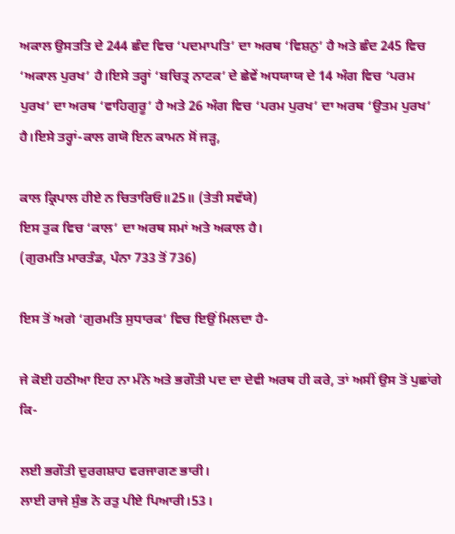ਅਕਾਲ ਉਸਤਤਿ ਦੇ 244 ਛੰਦ ਵਿਚ ‘ਪਦਮਾਪਤਿ’ ਦਾ ਅਰਥ ‘ਵਿਸ਼ਨੁ’ ਹੈ ਅਤੇ ਛੰਦ 245 ਵਿਚ ‘ਅਕਾਲ ਪੁਰਖ’ ਹੈ।ਇਸੇ ਤਰ੍ਹਾਂ ‘ਬਚਿਤ੍ਰ ਨਾਟਕ’ ਦੇ ਛੇਵੇਂ ਅਧਯਾਯ ਦੇ 14 ਅੰਗ ਵਿਚ ‘ਪਰਮ ਪੁਰਖ’ ਦਾ ਅਰਥ ‘ਵਾਹਿਗੁਰੂ’ ਹੈ ਅਤੇ 26 ਅੰਗ ਵਿਚ ‘ਪਰਮ ਪੁਰਖ’ ਦਾ ਅਰਥ ‘ਉਤਮ ਪੁਰਖ’ ਹੈ।ਇਸੇ ਤਰ੍ਹਾਂ-ਕਾਲ ਗਯੋ ਇਨ ਕਾਮਨ ਸੋਂ ਜੜ੍ਹ,

ਕਾਲ ਕ੍ਰਿਪਾਲ ਹੀਏ ਨ ਚਿਤਾਰਿਓ॥25॥ (ਤੇਤੀ ਸਵੱਯੇ)
ਇਸ ਤੁਕ ਵਿਚ ‘ਕਾਲ’ ਦਾ ਅਰਥ ਸਮਾਂ ਅਤੇ ਅਕਾਲ ਹੈ।
(ਗੁਰਮਤਿ ਮਾਰਤੰਡ, ਪੰਨਾ 733 ਤੋਂ 736)

ਇਸ ਤੋਂ ਅਗੇ ‘ਗੁਰਮਤਿ ਸੁਧਾਰਕ’ ਵਿਚ ਇਉਂ ਮਿਲਦਾ ਹੈ-

ਜੇ ਕੋਈ ਹਠੀਆ ਇਹ ਨਾ ਮੰਨੇ ਅਤੇ ਭਗੌਤੀ ਪਦ ਦਾ ਦੇਵੀ ਅਰਥ ਹੀ ਕਰੇ, ਤਾਂ ਅਸੀਂ ਉਸ ਤੋਂ ਪੁਛਾਂਗੇ ਕਿ-

ਲਈ ਭਗੌਤੀ ਦੁਰਗਸ਼ਾਹ ਵਰਜਾਗਣ ਭਾਰੀ।
ਲਾਈ ਰਾਜੇ ਸੁੰਭ ਨੋ ਰਤੁ ਪੀਏ ਪਿਆਰੀ।53।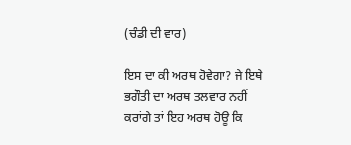(ਚੰਡੀ ਦੀ ਵਾਰ)

ਇਸ ਦਾ ਕੀ ਅਰਥ ਹੋਵੇਗਾ? ਜੇ ਇਥੇ ਭਗੌਤੀ ਦਾ ਅਰਥ ਤਲਵਾਰ ਨਹੀਂ ਕਰਾਂਗੇ ਤਾਂ ਇਹ ਅਰਥ ਹੋਊ ਕਿ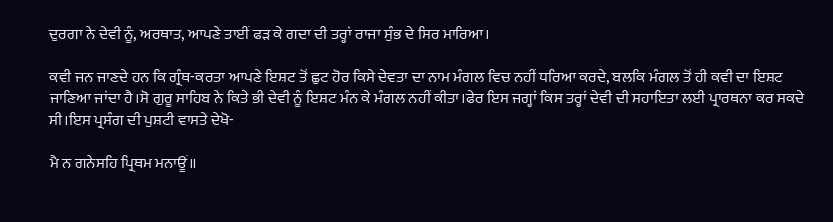ਦੁਰਗਾ ਨੇ ਦੇਵੀ ਨੂੰ, ਅਰਥਾਤ, ਆਪਣੇ ਤਾਈਂ ਫੜ ਕੇ ਗਦਾ ਦੀ ਤਰ੍ਹਾਂ ਰਾਜਾ ਸੁੰਭ ਦੇ ਸਿਰ ਮਾਰਿਆ।

ਕਵੀ ਜਨ ਜਾਣਦੇ ਹਨ ਕਿ ਗ੍ਰੰਥ-ਕਰਤਾ ਆਪਣੇ ਇਸ਼ਟ ਤੋਂ ਛੁਟ ਹੋਰ ਕਿਸੇ ਦੇਵਤਾ ਦਾ ਨਾਮ ਮੰਗਲ ਵਿਚ ਨਹੀਂ ਧਰਿਆ ਕਰਦੇ, ਬਲਕਿ ਮੰਗਲ ਤੋਂ ਹੀ ਕਵੀ ਦਾ ਇਸ਼ਟ ਜਾਣਿਆ ਜਾਂਦਾ ਹੈ।ਸੋ ਗੁਰੂ ਸਾਹਿਬ ਨੇ ਕਿਤੇ ਭੀ ਦੇਵੀ ਨੂੰ ਇਸ਼ਟ ਮੰਨ ਕੇ ਮੰਗਲ ਨਹੀਂ ਕੀਤਾ।ਫੇਰ ਇਸ ਜਗ੍ਹਾਂ ਕਿਸ ਤਰ੍ਹਾਂ ਦੇਵੀ ਦੀ ਸਹਾਇਤਾ ਲਈ ਪ੍ਰਾਰਥਨਾ ਕਰ ਸਕਦੇ ਸੀ।ਇਸ ਪ੍ਰਸੰਗ ਦੀ ਪੁਸ਼ਟੀ ਵਾਸਤੇ ਦੇਖੋ-

ਮੈ ਨ ਗਨੇਸਹਿ ਪ੍ਰਿਥਮ ਮਨਾਊਂ॥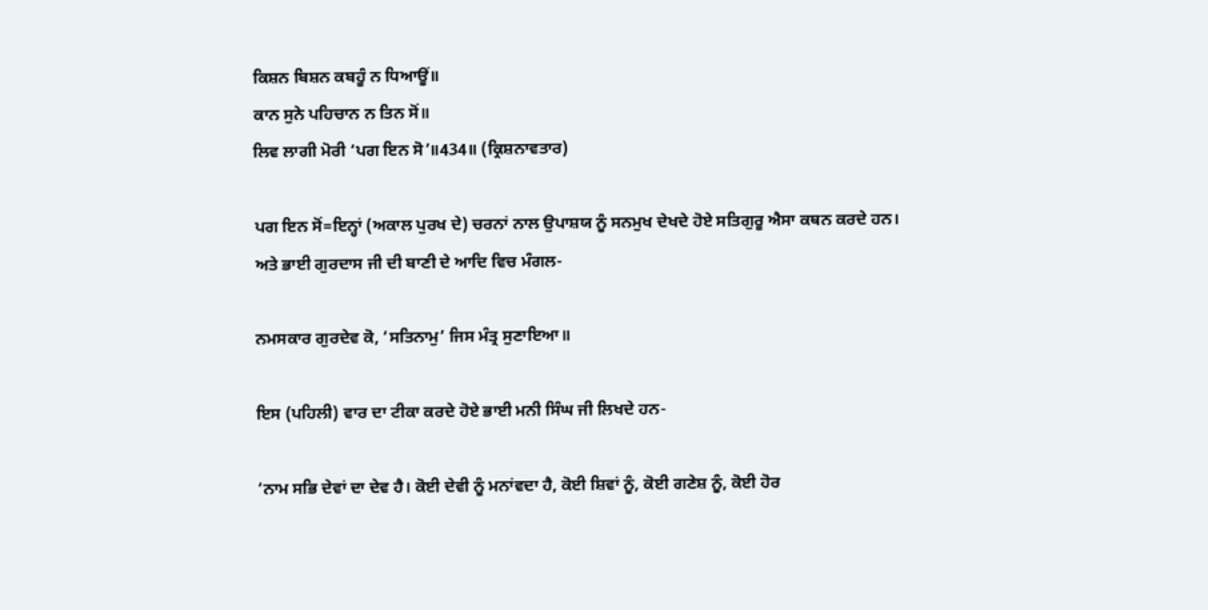ਕਿਸ਼ਨ ਬਿਸ਼ਨ ਕਬਹੂੰ ਨ ਧਿਆਊਂ॥
ਕਾਨ ਸੁਨੇ ਪਹਿਚਾਨ ਨ ਤਿਨ ਸੋਂ॥
ਲਿਵ ਲਾਗੀ ਮੋਰੀ ‘ਪਗ ਇਨ ਸੋ’॥434॥ (ਕ੍ਰਿਸ਼ਨਾਵਤਾਰ)

ਪਗ ਇਨ ਸੋਂ=ਇਨ੍ਹਾਂ (ਅਕਾਲ ਪੁਰਖ ਦੇ) ਚਰਨਾਂ ਨਾਲ ਉਪਾਸ਼ਯ ਨੂੰ ਸਨਮੁਖ ਦੇਖਦੇ ਹੋਏ ਸਤਿਗੁਰੂ ਐਸਾ ਕਥਨ ਕਰਦੇ ਹਨ।
ਅਤੇ ਭਾਈ ਗੁਰਦਾਸ ਜੀ ਦੀ ਬਾਣੀ ਦੇ ਆਦਿ ਵਿਚ ਮੰਗਲ-

ਨਮਸਕਾਰ ਗੁਰਦੇਵ ਕੋ, ‘ਸਤਿਨਾਮੁ’ ਜਿਸ ਮੰਤ੍ਰ ਸੁਣਾਇਆ॥

ਇਸ (ਪਹਿਲੀ) ਵਾਰ ਦਾ ਟੀਕਾ ਕਰਦੇ ਹੋਏ ਭਾਈ ਮਨੀ ਸਿੰਘ ਜੀ ਲਿਖਦੇ ਹਨ-

‘ਨਾਮ ਸਭਿ ਦੇਵਾਂ ਦਾ ਦੇਵ ਹੈ। ਕੋਈ ਦੇਵੀ ਨੂੰ ਮਨਾਂਵਦਾ ਹੈ, ਕੋਈ ਸ਼ਿਵਾਂ ਨੂੰ, ਕੋਈ ਗਣੇਸ਼ ਨੂੰ, ਕੋਈ ਹੋਰ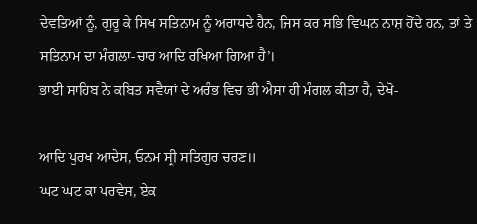ਦੇਵਤਿਆਂ ਨੂੰ, ਗੁਰੂ ਕੇ ਸਿਖ ਸਤਿਨਾਮ ਨੂੰ ਅਰਾਧਦੇ ਹੈਨ, ਜਿਸ ਕਰ ਸਭਿ ਵਿਘਨ ਨਾਸ਼ ਹੋਂਦੇ ਹਨ, ਤਾਂ ਤੇ ਸਤਿਨਾਮ ਦਾ ਮੰਗਲਾ-ਚਾਰ ਆਦਿ ਰਖਿਆ ਗਿਆ ਹੈ’।
ਭਾਈ ਸਾਹਿਬ ਨੇ ਕਬਿਤ ਸਵੈਯਾਂ ਦੇ ਅਰੰਭ ਵਿਚ ਭੀ ਐਸਾ ਹੀ ਮੰਗਲ ਕੀਤਾ ਹੈ, ਦੇਖੋ-

ਆਦਿ ਪੁਰਖ ਆਦੇਸ, ਓਨਮ ਸ੍ਰੀ ਸਤਿਗੁਰ ਚਰਣ॥
ਘਟ ਘਟ ਕਾ ਪਰਵੇਸ, ਏਕ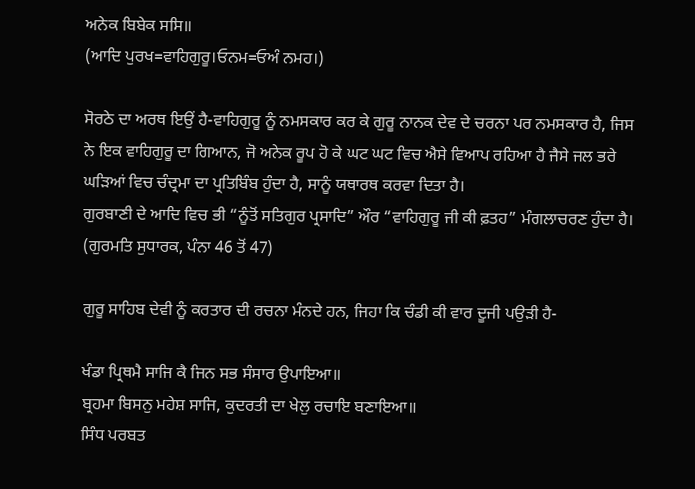ਅਨੇਕ ਬਿਬੇਕ ਸਸਿ॥
(ਆਦਿ ਪੁਰਖ=ਵਾਹਿਗੁਰੂ।ਓਨਮ=ਓਅੰ ਨਮਹ।)

ਸੋਰਠੇ ਦਾ ਅਰਥ ਇਉਂ ਹੈ-ਵਾਹਿਗੁਰੂ ਨੂੰ ਨਮਸਕਾਰ ਕਰ ਕੇ ਗੁਰੂ ਨਾਨਕ ਦੇਵ ਦੇ ਚਰਨਾ ਪਰ ਨਮਸਕਾਰ ਹੈ, ਜਿਸ ਨੇ ਇਕ ਵਾਹਿਗੁਰੂ ਦਾ ਗਿਆਨ, ਜੋ ਅਨੇਕ ਰੂਪ ਹੋ ਕੇ ਘਟ ਘਟ ਵਿਚ ਐਸੇ ਵਿਆਪ ਰਹਿਆ ਹੈ ਜੈਸੇ ਜਲ ਭਰੇ ਘੜਿਆਂ ਵਿਚ ਚੰਦ੍ਰਮਾ ਦਾ ਪ੍ਰਤਿਬਿੰਬ ਹੁੰਦਾ ਹੈ, ਸਾਨੂੰ ਯਥਾਰਥ ਕਰਵਾ ਦਿਤਾ ਹੈ।
ਗੁਰਬਾਣੀ ਦੇ ਆਦਿ ਵਿਚ ਭੀ “ਨੂੰਤੋਂ ਸਤਿਗੁਰ ਪ੍ਰਸਾਦਿ” ਔਰ “ਵਾਹਿਗੁਰੂ ਜੀ ਕੀ ਫ਼ਤਹ” ਮੰਗਲਾਚਰਣ ਹੁੰਦਾ ਹੈ।
(ਗੁਰਮਤਿ ਸੁਧਾਰਕ, ਪੰਨਾ 46 ਤੋਂ 47)

ਗੁਰੂ ਸਾਹਿਬ ਦੇਵੀ ਨੂੰ ਕਰਤਾਰ ਦੀ ਰਚਨਾ ਮੰਨਦੇ ਹਨ, ਜਿਹਾ ਕਿ ਚੰਡੀ ਕੀ ਵਾਰ ਦੂਜੀ ਪਉੜੀ ਹੈ-

ਖੰਡਾ ਪ੍ਰਿਥਮੈ ਸਾਜਿ ਕੈ ਜਿਨ ਸਭ ਸੰਸਾਰ ਉਪਾਇਆ॥
ਬ੍ਰਹਮਾ ਬਿਸਨੁ ਮਹੇਸ਼ ਸਾਜਿ, ਕੁਦਰਤੀ ਦਾ ਖੇਲੁ ਰਚਾਇ ਬਣਾਇਆ॥
ਸਿੰਧ ਪਰਬਤ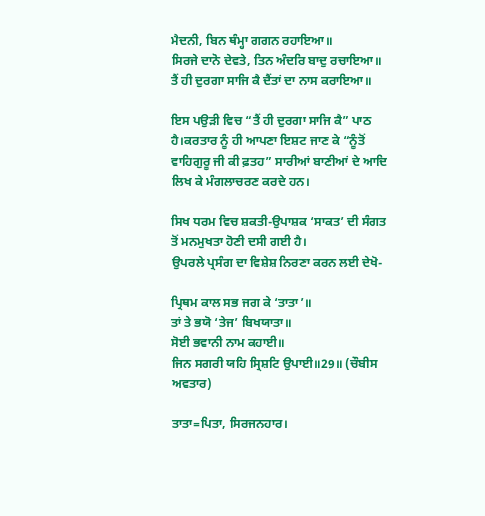ਮੈਦਨੀ, ਬਿਨ ਥੰਮ੍ਹਾ ਗਗਨ ਰਹਾਇਆ॥
ਸਿਰਜੇ ਦਾਨੋ ਦੇਵਤੇ, ਤਿਨ ਅੰਦਰਿ ਬਾਦੁ ਰਚਾਇਆ॥
ਤੈਂ ਹੀ ਦੁਰਗਾ ਸਾਜਿ ਕੈ ਦੈਂਤਾਂ ਦਾ ਨਾਸ ਕਰਾਇਆ॥

ਇਸ ਪਉੜੀ ਵਿਚ “ਤੈਂ ਹੀ ਦੁਰਗਾ ਸਾਜਿ ਕੈ” ਪਾਠ ਹੈ।ਕਰਤਾਰ ਨੂੰ ਹੀ ਆਪਣਾ ਇਸ਼ਟ ਜਾਣ ਕੇ “ਨੂੰਤੋਂ ਵਾਹਿਗੁਰੂ ਜੀ ਕੀ ਫ਼ਤਹ” ਸਾਰੀਆਂ ਬਾਣੀਆਂ ਦੇ ਆਦਿ ਲਿਖ ਕੇ ਮੰਗਲਾਚਰਣ ਕਰਦੇ ਹਨ।

ਸਿਖ ਧਰਮ ਵਿਚ ਸ਼ਕਤੀ-ਉਪਾਸ਼ਕ ‘ਸਾਕਤ’ ਦੀ ਸੰਗਤ ਤੋਂ ਮਨਮੁਖਤਾ ਹੋਣੀ ਦਸੀ ਗਈ ਹੈ।
ਉਪਰਲੇ ਪ੍ਰਸੰਗ ਦਾ ਵਿਸ਼ੇਸ਼ ਨਿਰਣਾ ਕਰਨ ਲਈ ਦੇਖੋ-

ਪ੍ਰਿਥਮ ਕਾਲ ਸਭ ਜਗ ਕੇ ‘ਤਾਤਾ’॥
ਤਾਂ ਤੇ ਭਯੋ ‘ਤੇਜ’ ਬਿਖਯਾਤਾ॥
ਸੋਈ ਭਵਾਨੀ ਨਾਮ ਕਹਾਈ॥
ਜਿਨ ਸਗਰੀ ਯਹਿ ਸ੍ਰਿਸ਼ਟਿ ਉਪਾਈ॥29॥ (ਚੌਬੀਸ ਅਵਤਾਰ)

ਤਾਤਾ=ਪਿਤਾ, ਸਿਰਜਨਹਾਰ।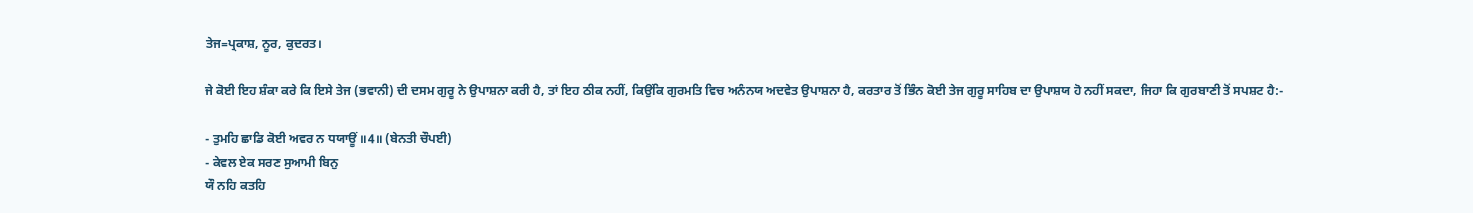ਤੇਜ=ਪ੍ਰਕਾਸ਼, ਨੂਰ, ਕੁਦਰਤ।

ਜੇ ਕੋਈ ਇਹ ਸ਼ੰਕਾ ਕਰੇ ਕਿ ਇਸੇ ਤੇਜ (ਭਵਾਨੀ) ਦੀ ਦਸਮ ਗੁਰੂ ਨੇ ਉਪਾਸ਼ਨਾ ਕਰੀ ਹੈ, ਤਾਂ ਇਹ ਠੀਕ ਨਹੀਂ, ਕਿਉਂਕਿ ਗੁਰਮਤਿ ਵਿਚ ਅਨੰਨਯ ਅਦਵੇਤ ਉਪਾਸ਼ਨਾ ਹੈ, ਕਰਤਾਰ ਤੋਂ ਭਿੰਨ ਕੋਈ ਤੇਜ ਗੁਰੂ ਸਾਹਿਬ ਦਾ ਉਪਾਸ਼ਯ ਹੋ ਨਹੀਂ ਸਕਦਾ, ਜਿਹਾ ਕਿ ਗੁਰਬਾਣੀ ਤੋਂ ਸਪਸ਼ਟ ਹੈ:-

- ਤੁਮਹਿ ਛਾਡਿ ਕੋਈ ਅਵਰ ਨ ਧਯਾਊਂ ॥4॥ (ਬੇਨਤੀ ਚੌਪਈ)
- ਕੇਵਲ ਏਕ ਸਰਣ ਸੁਆਮੀ ਬਿਨੁ
ਯੌ ਨਹਿ ਕਤਹਿ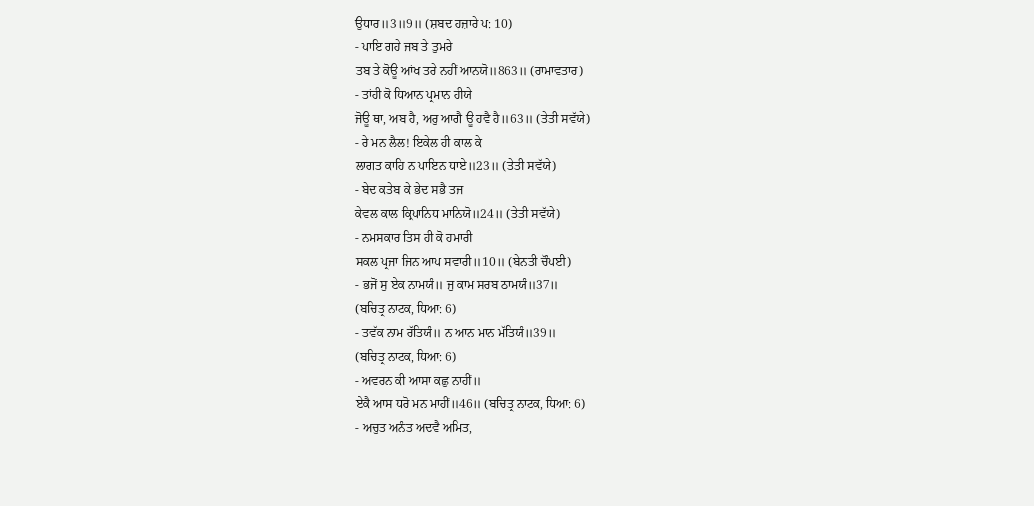ਉਧਾਰ॥3॥9॥ (ਸ਼ਬਦ ਹਜ਼ਾਰੇ ਪ: 10)
- ਪਾਇ ਗਹੇ ਜਬ ਤੇ ਤੁਮਰੇ
ਤਬ ਤੇ ਕੋਊ ਆਂਖ ਤਰੇ ਨਹੀਂ ਆਨਯੋ॥863॥ (ਰਾਮਾਵਤਾਰ)
- ਤਾਂਹੀ ਕੋ ਧਿਆਨ ਪ੍ਰਮਾਨ ਹੀਯੇ
ਜੋਊ ਥਾ, ਅਬ ਹੈ, ਅਰੁ ਆਗੈ ਊ ਹਵੈ ਹੈ॥63॥ (ਤੇਤੀ ਸਵੱਯੇ)
- ਰੇ ਮਨ ਲੈਲ! ਇਕੇਲ ਹੀ ਕਾਲ ਕੇ
ਲਾਗਤ ਕਾਹਿ ਨ ਪਾਇਨ ਧਾਏ॥23॥ (ਤੇਤੀ ਸਵੱਯੇ)
- ਬੇਦ ਕਤੇਬ ਕੇ ਭੇਦ ਸਭੈ ਤਜ
ਕੇਵਲ ਕਾਲ ਕ੍ਰਿਪਾਨਿਧ ਮਾਨਿਯੋ॥24॥ (ਤੇਤੀ ਸਵੱਯੇ)
- ਨਮਸਕਾਰ ਤਿਸ ਹੀ ਕੋ ਹਮਾਰੀ
ਸਕਲ ਪ੍ਰਜਾ ਜਿਨ ਆਪ ਸਵਾਰੀ॥10॥ (ਬੇਨਤੀ ਚੌਪਈ)
- ਭਜੋਂ ਸੁ ਏਕ ਨਾਮਯੰ॥ ਜੁ ਕਾਮ ਸਰਬ ਠਾਮਯੰ॥37॥
(ਬਚਿਤ੍ਰ ਨਾਟਕ, ਧਿਆ: 6)
- ਤਵੱਕ ਨਾਮ ਰੱਤਿਯੰ॥ ਨ ਆਨ ਮਾਨ ਮੱਤਿਯੰ॥39॥
(ਬਚਿਤ੍ਰ ਨਾਟਕ, ਧਿਆ: 6)
- ਅਵਰਨ ਕੀ ਆਸਾ ਕਛੁ ਨਾਹੀਂ॥
ਏਕੈ ਆਸ ਧਰੋ ਮਨ ਮਾਹੀਂ॥46॥ (ਬਚਿਤ੍ਰ ਨਾਟਕ, ਧਿਆ: 6)
- ਅਚੁਤ ਅਨੰਤ ਅਦਵੈ ਅਮਿਤ,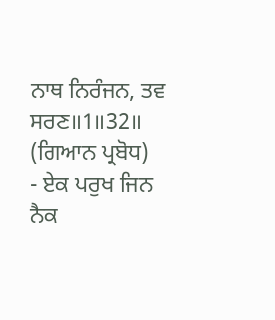ਨਾਥ ਨਿਰੰਜਨ, ਤਵ ਸਰਣ॥1॥32॥ (ਗਿਆਨ ਪ੍ਰਬੋਧ)
- ਏਕ ਪਰੁਖ ਜਿਨ ਨੈਕ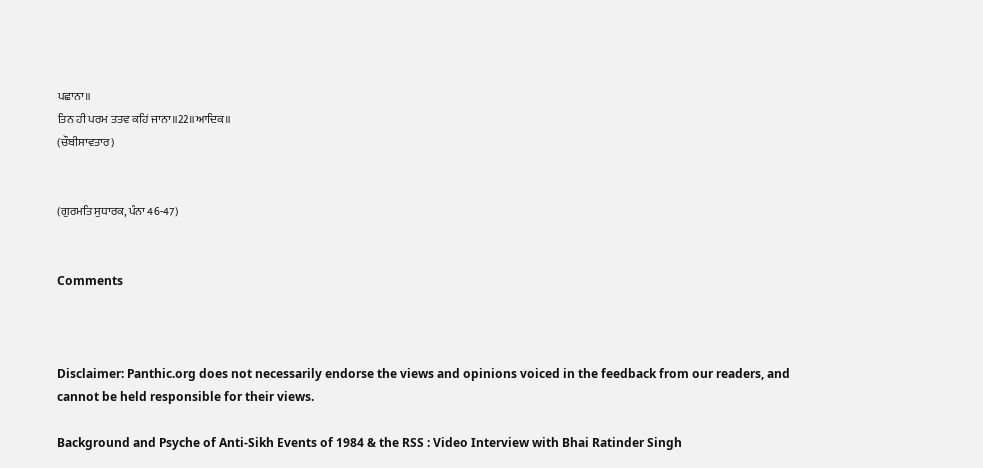ਪਛਾਨਾ॥
ਤਿਨ ਹੀ ਪਰਮ ਤਤਵ ਕਹਿਂ ਜਾਨਾ॥22॥ਆਦਿਕ॥
(ਚੌਬੀਸਾਵਤਾਰ)


(ਗੁਰਮਤਿ ਸੁਧਾਰਕ, ਪੰਨਾ 46-47)


Comments



Disclaimer: Panthic.org does not necessarily endorse the views and opinions voiced in the feedback from our readers, and cannot be held responsible for their views.

Background and Psyche of Anti-Sikh Events of 1984 & the RSS : Video Interview with Bhai Ratinder Singh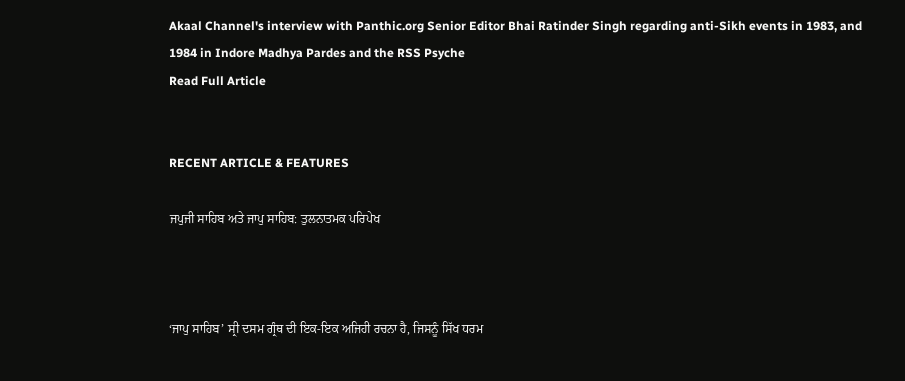Akaal Channel's interview with Panthic.org Senior Editor Bhai Ratinder Singh regarding anti-Sikh events in 1983, and 1984 in Indore Madhya Pardes and the RSS Psyche
Read Full Article


RECENT ARTICLE & FEATURES

ਜਪੁਜੀ ਸਾਹਿਬ ਅਤੇ ਜਾਪੁ ਸਾਹਿਬ: ਤੁਲਨਾਤਮਕ ਪਰਿਪੇਖ



‘ਜਾਪੁ ਸਾਹਿਬ’ ਸ੍ਰੀ ਦਸਮ ਗ੍ਰੰਥ ਦੀ ਇਕ-ਇਕ ਅਜਿਹੀ ਰਚਨਾ ਹੈ, ਜਿਸਨੂੰ ਸਿੱਖ ਧਰਮ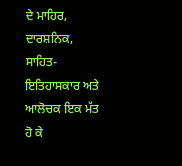ਦੇ ਮਾਹਿਰ, ਦਾਰਸ਼ਨਿਕ, ਸਾਹਿਤ-ਇਤਿਹਾਸਕਾਰ ਅਤੇ ਆਲੋਚਕ ਇਕ ਮੱਤ ਹੋ ਕੇ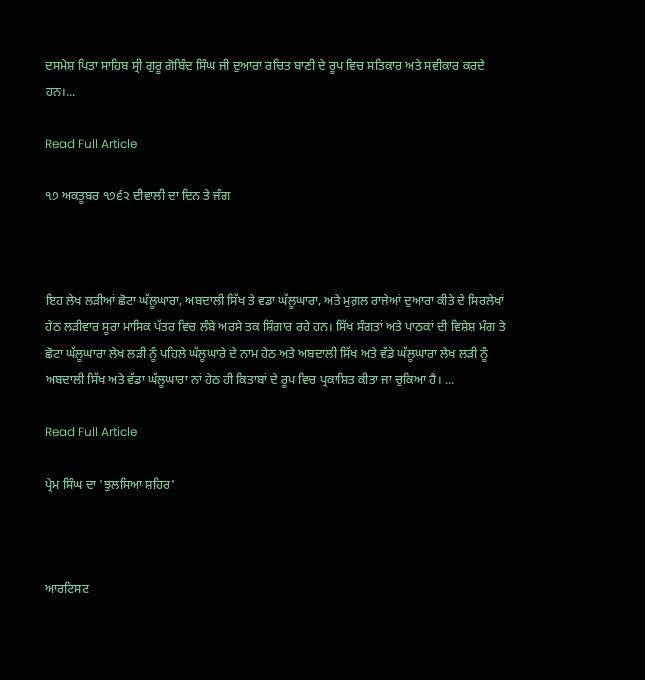ਦਸਮੇਸ਼ ਪਿਤਾ ਸਾਹਿਬ ਸ੍ਰੀ ਗੁਰੂ ਗੋਬਿੰਦ ਸਿੰਘ ਜੀ ਦੁਆਰਾ ਰਚਿਤ ਬਾਣੀ ਦੇ ਰੂਪ ਵਿਚ ਸਤਿਕਾਰ ਅਤੇ ਸਵੀਕਾਰ ਕਰਦੇ ਹਨ।...

Read Full Article

੧੭ ਅਕਤੂਬਰ ੧੭੬੨ ਦੀਵਾਲੀ ਦਾ ਦਿਨ ਤੇ ਜੰਗ



ਇਹ ਲੇਖ ਲੜੀਆਂ ਛੋਟਾ ਘੱਲੂਘਾਰਾ, ਅਬਦਾਲੀ ਸਿੱਖ ਤੇ ਵਡਾ ਘੱਲੂਘਾਰਾ, ਅਤੇ ਮੁਗ਼ਲ ਰਾਜੇਆਂ ਦੁਆਰਾ ਕੀਤੇ ਦੇ ਸਿਰਲੇਖਾਂ ਹੇਠ ਲੜੀਵਾਰ ਸੂਰਾ ਮਾਸਿਕ ਪੱਤਰ ਵਿਚ ਲੰਬੇ ਅਰਸੇ ਤਕ ਸ਼ਿੰਗਾਰ ਰਹੇ ਹਨ। ਸਿੱਖ ਸੰਗਤਾਂ ਅਤੇ ਪਾਠਕਾਂ ਦੀ ਵਿਸ਼ੇਸ਼ ਮੰਗ ਤੇ ਛੋਟਾ ਘੱਲੂਘਾਰਾ ਲੇਖ ਲੜੀ ਨੂੰ ਪਹਿਲੇ ਘੱਲੂਘਾਰੇ ਦੇ ਨਾਮ ਹੇਠ ਅਤੇ ਅਬਦਾਲੀ ਸਿੱਖ ਅਤੇ ਵੱਡੇ ਘੱਲੂਘਾਰਾ ਲੇਖ ਲੜੀ ਨੂੰ ਅਬਦਾਲੀ ਸਿੱਖ ਅਤੇ ਵੱਡਾ ਘੱਲੂਘਾਰਾ ਨਾਂ ਹੇਠ ਹੀ ਕਿਤਾਬਾਂ ਦੇ ਰੂਪ ਵਿਚ ਪ੍ਰਕਾਸ਼ਿਤ ਕੀਤਾ ਜਾ ਚੁਕਿਆ ਹੈ। ...

Read Full Article

ਪ੍ਰੇਮ ਸਿੰਘ ਦਾ 'ਝੁਲਸਿਆ ਸ਼ਹਿਰ'



ਆਰਟਿਸਟ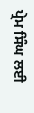ਪ੍ਰੇਮ ਸਿੰਘ ਲਈ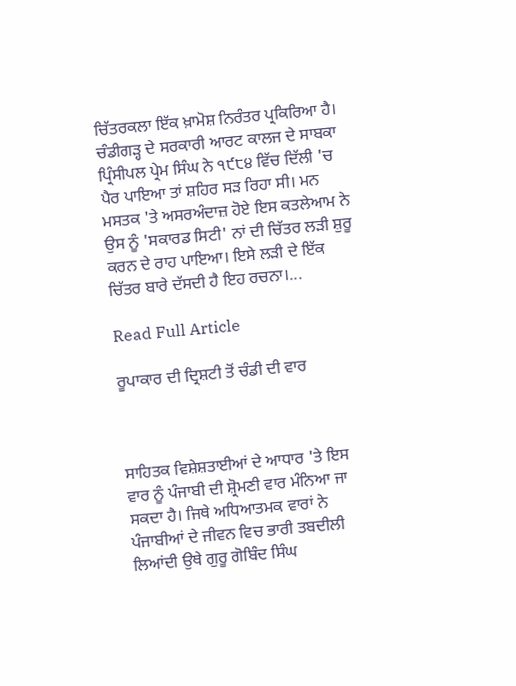ਚਿੱਤਰਕਲਾ ਇੱਕ ਖ਼ਾਮੋਸ਼ ਨਿਰੰਤਰ ਪ੍ਰਕਿਰਿਆ ਹੈ। ਚੰਡੀਗੜ੍ਹ ਦੇ ਸਰਕਾਰੀ ਆਰਟ ਕਾਲਜ ਦੇ ਸਾਬਕਾ ਪ੍ਰਿੰਸੀਪਲ ਪ੍ਰੇਮ ਸਿੰਘ ਨੇ ੧੯੮੪ ਵਿੱਚ ਦਿੱਲੀ 'ਚ ਪੈਰ ਪਾਇਆ ਤਾਂ ਸ਼ਹਿਰ ਸੜ ਰਿਹਾ ਸੀ। ਮਨ ਮਸਤਕ 'ਤੇ ਅਸਰਅੰਦਾਜ਼ ਹੋਏ ਇਸ ਕਤਲੇਆਮ ਨੇ ਉਸ ਨੂੰ 'ਸਕਾਰਡ ਸਿਟੀ' ਨਾਂ ਦੀ ਚਿੱਤਰ ਲੜੀ ਸ਼ੁਰੂ ਕਰਨ ਦੇ ਰਾਹ ਪਾਇਆ। ਇਸੇ ਲੜੀ ਦੇ ਇੱਕ ਚਿੱਤਰ ਬਾਰੇ ਦੱਸਦੀ ਹੈ ਇਹ ਰਚਨਾ।...

Read Full Article

ਰੂਪਾਕਾਰ ਦੀ ਦ੍ਰਿਸ਼ਟੀ ਤੋਂ ਚੰਡੀ ਦੀ ਵਾਰ



ਸਾਹਿਤਕ ਵਿਸ਼ੇਸ਼ਤਾਈਆਂ ਦੇ ਆਧਾਰ 'ਤੇ ਇਸ ਵਾਰ ਨੂੰ ਪੰਜਾਬੀ ਦੀ ਸ਼੍ਰੋਮਣੀ ਵਾਰ ਮੰਨਿਆ ਜਾ ਸਕਦਾ ਹੈ। ਜਿਥੇ ਅਧਿਆਤਮਕ ਵਾਰਾਂ ਨੇ ਪੰਜਾਬੀਆਂ ਦੇ ਜੀਵਨ ਵਿਚ ਭਾਰੀ ਤਬਦੀਲੀ ਲਿਆਂਦੀ ਉਥੇ ਗੁਰੂ ਗੋਬਿੰਦ ਸਿੰਘ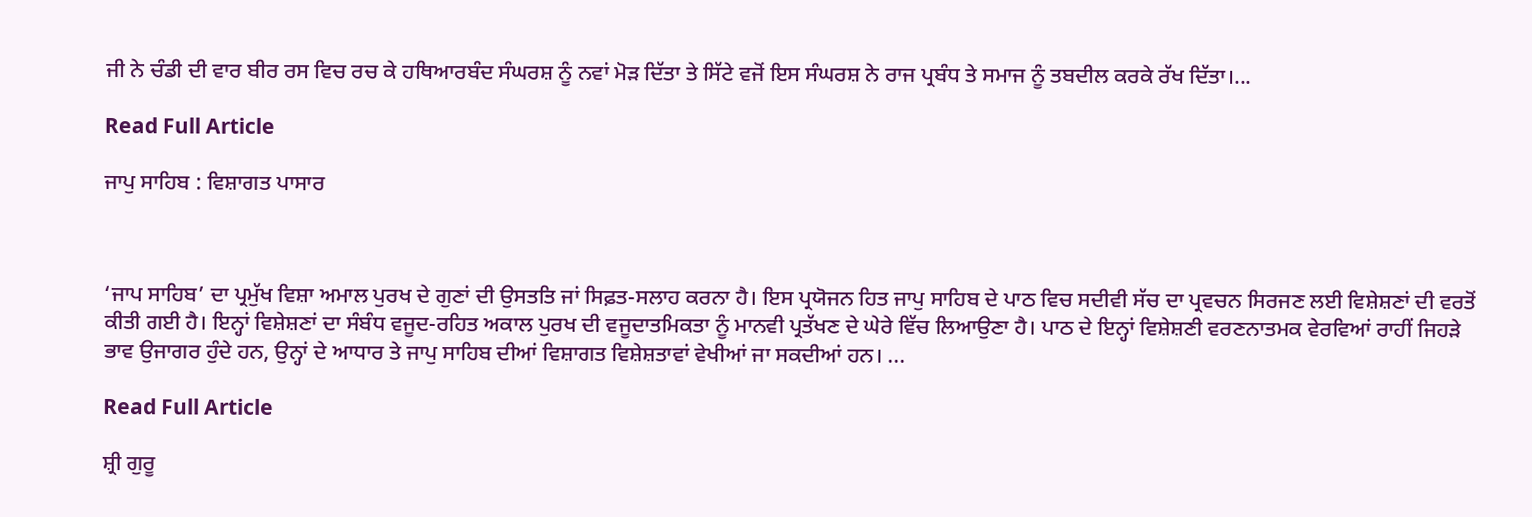ਜੀ ਨੇ ਚੰਡੀ ਦੀ ਵਾਰ ਬੀਰ ਰਸ ਵਿਚ ਰਚ ਕੇ ਹਥਿਆਰਬੰਦ ਸੰਘਰਸ਼ ਨੂੰ ਨਵਾਂ ਮੋੜ ਦਿੱਤਾ ਤੇ ਸਿੱਟੇ ਵਜੋਂ ਇਸ ਸੰਘਰਸ਼ ਨੇ ਰਾਜ ਪ੍ਰਬੰਧ ਤੇ ਸਮਾਜ ਨੂੰ ਤਬਦੀਲ ਕਰਕੇ ਰੱਖ ਦਿੱਤਾ।...

Read Full Article

ਜਾਪੁ ਸਾਹਿਬ : ਵਿਸ਼ਾਗਤ ਪਾਸਾਰ



‘ਜਾਪ ਸਾਹਿਬ’ ਦਾ ਪ੍ਰਮੁੱਖ ਵਿਸ਼ਾ ਅਮਾਲ ਪੁਰਖ ਦੇ ਗੁਣਾਂ ਦੀ ਉਸਤਤਿ ਜਾਂ ਸਿਫ਼ਤ-ਸਲਾਹ ਕਰਨਾ ਹੈ। ਇਸ ਪ੍ਰਯੋਜਨ ਹਿਤ ਜਾਪੁ ਸਾਹਿਬ ਦੇ ਪਾਠ ਵਿਚ ਸਦੀਵੀ ਸੱਚ ਦਾ ਪ੍ਰਵਚਨ ਸਿਰਜਣ ਲਈ ਵਿਸ਼ੇਸ਼ਣਾਂ ਦੀ ਵਰਤੋਂ ਕੀਤੀ ਗਈ ਹੈ। ਇਨ੍ਹਾਂ ਵਿਸ਼ੇਸ਼ਣਾਂ ਦਾ ਸੰਬੰਧ ਵਜੂਦ-ਰਹਿਤ ਅਕਾਲ ਪੁਰਖ ਦੀ ਵਜੂਦਾਤਮਿਕਤਾ ਨੂੰ ਮਾਨਵੀ ਪ੍ਰਤੱਖਣ ਦੇ ਘੇਰੇ ਵਿੱਚ ਲਿਆਉਣਾ ਹੈ। ਪਾਠ ਦੇ ਇਨ੍ਹਾਂ ਵਿਸ਼ੇਸ਼ਣੀ ਵਰਣਨਾਤਮਕ ਵੇਰਵਿਆਂ ਰਾਹੀਂ ਜਿਹੜੇ ਭਾਵ ਉਜਾਗਰ ਹੁੰਦੇ ਹਨ, ਉਨ੍ਹਾਂ ਦੇ ਆਧਾਰ ਤੇ ਜਾਪੁ ਸਾਹਿਬ ਦੀਆਂ ਵਿਸ਼ਾਗਤ ਵਿਸ਼ੇਸ਼ਤਾਵਾਂ ਵੇਖੀਆਂ ਜਾ ਸਕਦੀਆਂ ਹਨ। ...

Read Full Article

ਸ਼੍ਰੀ ਗੁਰੂ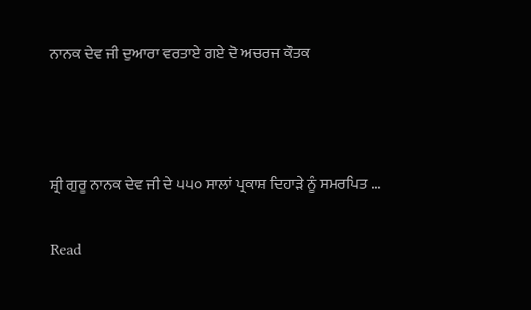ਨਾਨਕ ਦੇਵ ਜੀ ਦੁਆਰਾ ਵਰਤਾਏ ਗਏ ਦੋ ਅਚਰਜ ਕੌਤਕ



ਸ਼੍ਰੀ ਗੁਰੂ ਨਾਨਕ ਦੇਵ ਜੀ ਦੇ ੫੫੦ ਸਾਲਾਂ ਪ੍ਰਕਾਸ਼ ਦਿਹਾੜੇ ਨੂੰ ਸਮਰਪਿਤ ...

Read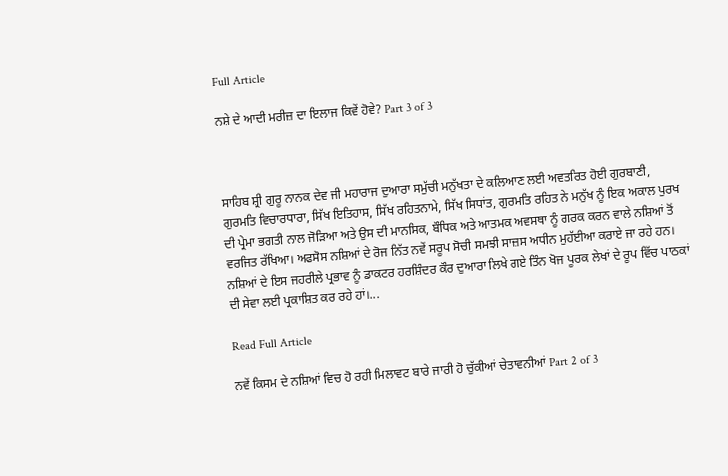Full Article

ਨਸ਼ੇ ਦੇ ਆਦੀ ਮਰੀਜ਼ ਦਾ ਇਲਾਜ ਕਿਵੇਂ ਹੋਵੇ? Part 3 of 3



ਸਾਹਿਬ ਸ਼੍ਰੀ ਗੁਰੂ ਨਾਨਕ ਦੇਵ ਜੀ ਮਹਾਰਾਜ ਦੁਆਰਾ ਸਮੁੱਚੀ ਮਨੁੱਖਤਾ ਦੇ ਕਲਿਆਣ ਲਈ ਅਵਤਰਿਤ ਹੋਈ ਗੁਰਬਾਣੀ, ਗੁਰਮਤਿ ਵਿਚਾਰਧਾਰਾ, ਸਿੱਖ ਇਤਿਹਾਸ, ਸਿੱਖ ਰਹਿਤਨਾਮੇ, ਸਿੱਖ ਸਿਧਾਂਤ, ਗੁਰਮਤਿ ਰਹਿਤ ਨੇ ਮਨੁੱਖ ਨੂੰ ਇਕ ਅਕਾਲ ਪੁਰਖ ਦੀ ਪ੍ਰੇਮਾ ਭਗਤੀ ਨਾਲ ਜੋੜਿਆ ਅਤੇ ਉਸ ਦੀ ਮਾਨਸਿਕ, ਬੌਧਿਕ ਅਤੇ ਆਤਮਕ ਅਵਸਥਾ ਨੂੰ ਗਰਕ ਕਰਨ ਵਾਲੇ ਨਸ਼ਿਆਂ ਤੋਂ ਵਰਜਿਤ ਰੱਖਿਆ। ਅਫਸੋਸ ਨਸ਼ਿਆਂ ਦੇ ਰੋਜ ਨਿੱਤ ਨਵੇਂ ਸਰੂਪ ਸੋਚੀ ਸਮਝੀ ਸਾਜ਼ਸ ਅਧੀਨ ਮੁਹੱਈਆ ਕਰਾਏ ਜਾ ਰਹੇ ਹਨ। ਨਸ਼ਿਆਂ ਦੇ ਇਸ ਜਹਰੀਲੇ ਪ੍ਰਭਾਵ ਨੂੰ ਡਾਕਟਰ ਹਰਸ਼ਿੰਦਰ ਕੌਰ ਦੁਆਰਾ ਲਿਖੇ ਗਏ ਤਿੰਨ ਖੋਜ ਪੂਰਕ ਲੇਖਾਂ ਦੇ ਰੂਪ ਵਿੱਚ ਪਾਠਕਾਂ ਦੀ ਸੇਵਾ ਲਈ ਪ੍ਰਕਾਸ਼ਿਤ ਕਰ ਰਹੇ ਹਾਂ।...

Read Full Article

ਨਵੇਂ ਕਿਸਮ ਦੇ ਨਸ਼ਿਆਂ ਵਿਚ ਹੋ ਰਹੀ ਮਿਲਾਵਟ ਬਾਰੇ ਜਾਰੀ ਹੋ ਚੁੱਕੀਆਂ ਚੇਤਾਵਨੀਆਂ Part 2 of 3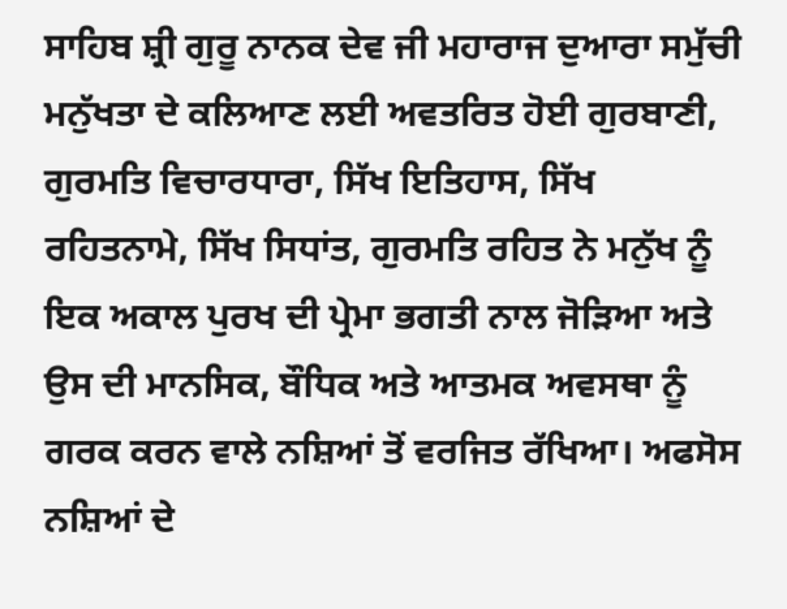ਸਾਹਿਬ ਸ਼੍ਰੀ ਗੁਰੂ ਨਾਨਕ ਦੇਵ ਜੀ ਮਹਾਰਾਜ ਦੁਆਰਾ ਸਮੁੱਚੀ ਮਨੁੱਖਤਾ ਦੇ ਕਲਿਆਣ ਲਈ ਅਵਤਰਿਤ ਹੋਈ ਗੁਰਬਾਣੀ, ਗੁਰਮਤਿ ਵਿਚਾਰਧਾਰਾ, ਸਿੱਖ ਇਤਿਹਾਸ, ਸਿੱਖ ਰਹਿਤਨਾਮੇ, ਸਿੱਖ ਸਿਧਾਂਤ, ਗੁਰਮਤਿ ਰਹਿਤ ਨੇ ਮਨੁੱਖ ਨੂੰ ਇਕ ਅਕਾਲ ਪੁਰਖ ਦੀ ਪ੍ਰੇਮਾ ਭਗਤੀ ਨਾਲ ਜੋੜਿਆ ਅਤੇ ਉਸ ਦੀ ਮਾਨਸਿਕ, ਬੌਧਿਕ ਅਤੇ ਆਤਮਕ ਅਵਸਥਾ ਨੂੰ ਗਰਕ ਕਰਨ ਵਾਲੇ ਨਸ਼ਿਆਂ ਤੋਂ ਵਰਜਿਤ ਰੱਖਿਆ। ਅਫਸੋਸ ਨਸ਼ਿਆਂ ਦੇ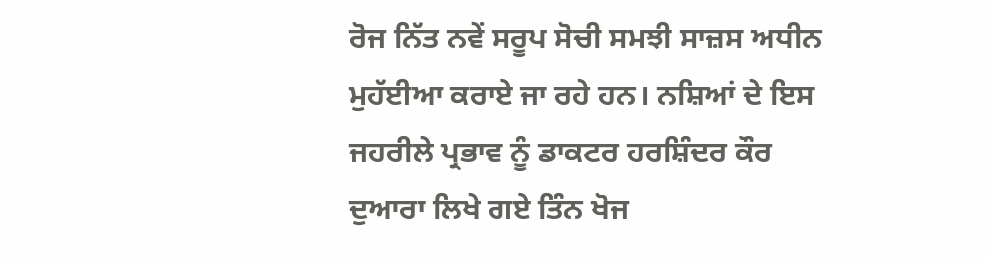ਰੋਜ ਨਿੱਤ ਨਵੇਂ ਸਰੂਪ ਸੋਚੀ ਸਮਝੀ ਸਾਜ਼ਸ ਅਧੀਨ ਮੁਹੱਈਆ ਕਰਾਏ ਜਾ ਰਹੇ ਹਨ। ਨਸ਼ਿਆਂ ਦੇ ਇਸ ਜਹਰੀਲੇ ਪ੍ਰਭਾਵ ਨੂੰ ਡਾਕਟਰ ਹਰਸ਼ਿੰਦਰ ਕੌਰ ਦੁਆਰਾ ਲਿਖੇ ਗਏ ਤਿੰਨ ਖੋਜ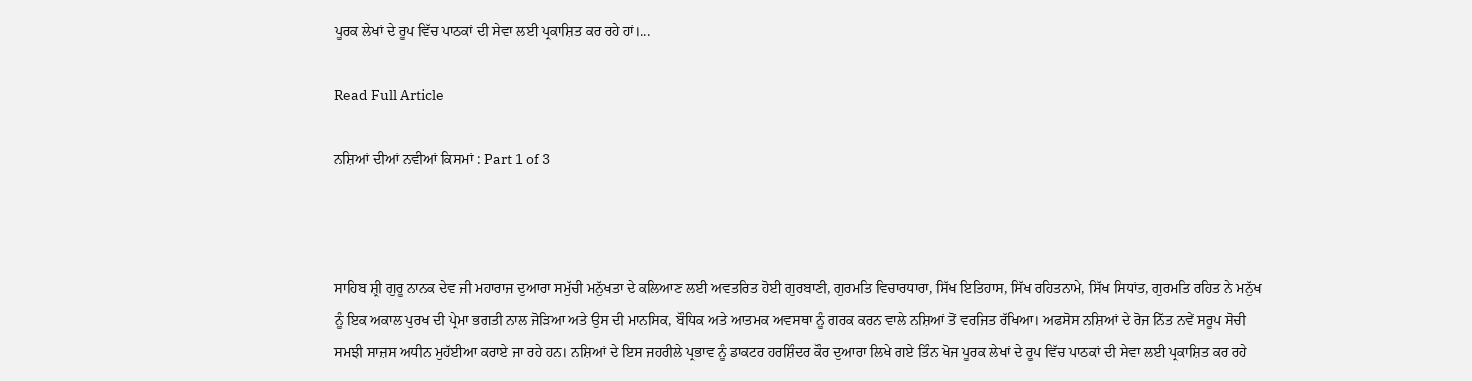ਪੂਰਕ ਲੇਖਾਂ ਦੇ ਰੂਪ ਵਿੱਚ ਪਾਠਕਾਂ ਦੀ ਸੇਵਾ ਲਈ ਪ੍ਰਕਾਸ਼ਿਤ ਕਰ ਰਹੇ ਹਾਂ।...

Read Full Article

ਨਸ਼ਿਆਂ ਦੀਆਂ ਨਵੀਆਂ ਕਿਸਮਾਂ : Part 1 of 3



ਸਾਹਿਬ ਸ਼੍ਰੀ ਗੁਰੂ ਨਾਨਕ ਦੇਵ ਜੀ ਮਹਾਰਾਜ ਦੁਆਰਾ ਸਮੁੱਚੀ ਮਨੁੱਖਤਾ ਦੇ ਕਲਿਆਣ ਲਈ ਅਵਤਰਿਤ ਹੋਈ ਗੁਰਬਾਣੀ, ਗੁਰਮਤਿ ਵਿਚਾਰਧਾਰਾ, ਸਿੱਖ ਇਤਿਹਾਸ, ਸਿੱਖ ਰਹਿਤਨਾਮੇ, ਸਿੱਖ ਸਿਧਾਂਤ, ਗੁਰਮਤਿ ਰਹਿਤ ਨੇ ਮਨੁੱਖ ਨੂੰ ਇਕ ਅਕਾਲ ਪੁਰਖ ਦੀ ਪ੍ਰੇਮਾ ਭਗਤੀ ਨਾਲ ਜੋੜਿਆ ਅਤੇ ਉਸ ਦੀ ਮਾਨਸਿਕ, ਬੌਧਿਕ ਅਤੇ ਆਤਮਕ ਅਵਸਥਾ ਨੂੰ ਗਰਕ ਕਰਨ ਵਾਲੇ ਨਸ਼ਿਆਂ ਤੋਂ ਵਰਜਿਤ ਰੱਖਿਆ। ਅਫਸੋਸ ਨਸ਼ਿਆਂ ਦੇ ਰੋਜ ਨਿੱਤ ਨਵੇਂ ਸਰੂਪ ਸੋਚੀ ਸਮਝੀ ਸਾਜ਼ਸ ਅਧੀਨ ਮੁਹੱਈਆ ਕਰਾਏ ਜਾ ਰਹੇ ਹਨ। ਨਸ਼ਿਆਂ ਦੇ ਇਸ ਜਹਰੀਲੇ ਪ੍ਰਭਾਵ ਨੂੰ ਡਾਕਟਰ ਹਰਸ਼ਿੰਦਰ ਕੌਰ ਦੁਆਰਾ ਲਿਖੇ ਗਏ ਤਿੰਨ ਖੋਜ ਪੂਰਕ ਲੇਖਾਂ ਦੇ ਰੂਪ ਵਿੱਚ ਪਾਠਕਾਂ ਦੀ ਸੇਵਾ ਲਈ ਪ੍ਰਕਾਸ਼ਿਤ ਕਰ ਰਹੇ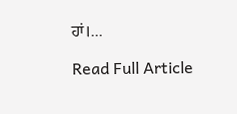ਹਾਂ।...

Read Full Article